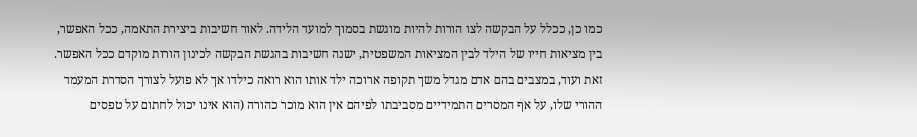כמו כן, ככלל על הבקשה לצו הורות להיות מוגשת בסמוך למועד הלידה. לאור חשיבות ביצירת התאמה, ככל האפשר, בין מציאות חייו של הילד לבין המציאות המשפטית, ישנה חשיבות בהגשת הבקשה לכינון הורות מוקדם ככל האפשר.
זאת ועוד, במצבים בהם אדם מגדל משך תקופה ארוכה ילד אותו הוא רואה כילדו אך לא פועל לצורך הסדרת המעמד ההורי שלו, על אף המסרים התמידיים מסביבתו לפיהם אין הוא מוכר כהורה (הוא אינו יכול לחתום על טפסים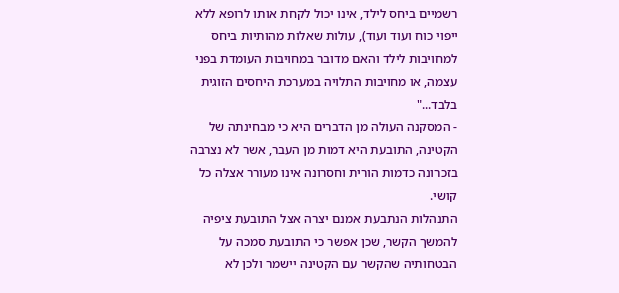רשמיים ביחס לילד, אינו יכול לקחת אותו לרופא ללא ייפוי כוח ועוד ועוד), עולות שאלות מהותיות ביחס למחויבות לילד והאם מדובר במחויבות העומדת בפני עצמה, או מחויבות התלויה במערכת היחסים הזוגית בלבד..."
- המסקנה העולה מן הדברים היא כי מבחינתה של הקטינה, התובעת היא דמות מן העבר, אשר לא נצרבה בזכרונה כדמות הורית וחסרונה אינו מעורר אצלה כל קושי.
התנהלות הנתבעת אמנם יצרה אצל התובעת ציפיה להמשך הקשר, שכן אפשר כי התובעת סמכה על הבטחותיה שהקשר עם הקטינה יישמר ולכן לא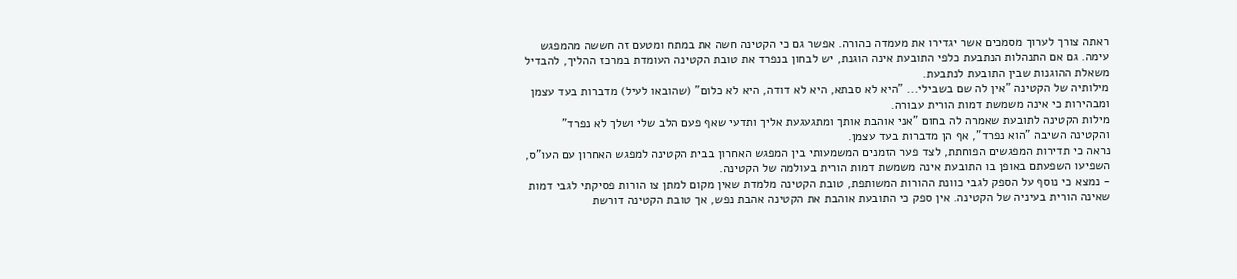ראתה צורך לערוך מסמכים אשר יגדירו את מעמדה כהורה. אפשר גם כי הקטינה חשה את במתח ומטעם זה חששה מהמפגש עימה. גם אם התנהלות הנתבעת כלפי התובעת אינה הוגנת, יש לבחון בנפרד את טובת הקטינה העומדת במרכז ההליך, להבדיל משאלת ההוגנות שבין התובעת לנתבעת.
מילותיה של הקטינה "אין לה שם בשבילי... "היא לא סבתא, היא לא דודה, היא לא כלום" (שהובאו לעיל) מדברות בעד עצמן ומבהירות כי אינה משמשת דמות הורית עבורה.
מילות הקטינה לתובעת שאמרה לה בחום "אני אוהבת אותך ומתגעגעת אליך ותדעי שאף פעם הלב שלי ושלך לא נפרד" והקטינה השיבה "הוא נפרד", אף הן מדברות בעד עצמן.
נראה כי תדירות המפגשים הפוחתת, לצד פער הזמנים המשמעותי בין המפגש האחרון בבית הקטינה למפגש האחרון עם העו"ס, השפיעו השפעתם באופן בו התובעת אינה משמשת דמות הורית בעולמה של הקטינה.
- נמצא כי נוסף על הספק לגבי כוונת ההורות המשותפת, טובת הקטינה מלמדת שאין מקום למתן צו הורות פסיקתי לגבי דמות שאינה הורית בעיניה של הקטינה. אין ספק כי התובעת אוהבת את הקטינה אהבת נפש, אך טובת הקטינה דורשת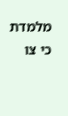מלמדת כי צו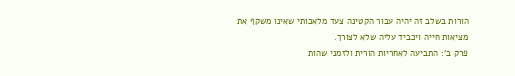הורות בשלב זה יהיה עבור הקטינה צעד מלאכותי שאינו משקף את מציאות חייה ויכביד עליה שלא לצורך.
פרק ב': התביעה לאחריות הורית ולזמני שהות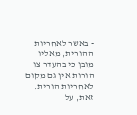- באשר לאחריות ההורית, מאליו מובן כי בהעדר צו הורות אין גם מקום לאחריות הורית. זאת, על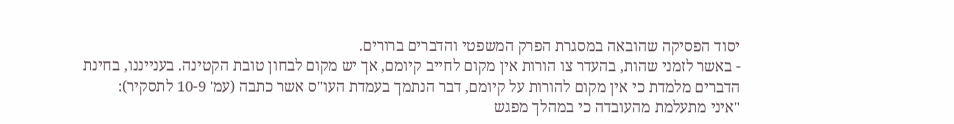יסוד הפסיקה שהובאה במסגרת הפרק המשפטי והדברים ברורים.
- באשר לזמני שהות, בהעדר צו הורות אין מקום לחייב קיומם, אך יש מקום לבחון טובת הקטינה. בענייננו, בחינת הדברים מלמדת כי אין מקום להורות על קיומם, דבר הנתמך בעמדת העו"ס אשר כתבה (עמ' 10-9 לתסקיר):
"איני מתעלמת מהעובדה כי במהלך מפגש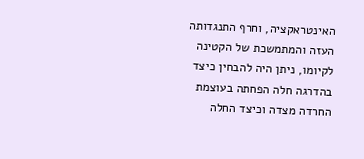האינטראקציה, וחרף התנגדותה העזה והמתמשכת של הקטינה לקיומו, ניתן היה להבחין כיצד בהדרגה חלה הפחתה בעוצמת החרדה מצדה וכיצד החלה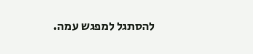להסתגל למפגש עמה.